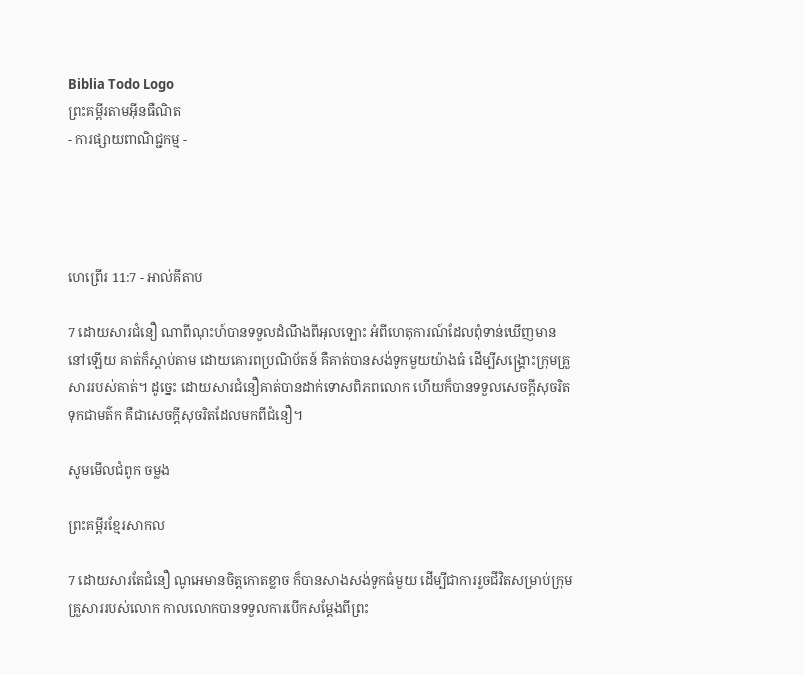Biblia Todo Logo
ព្រះគម្ពីរតាមអ៊ីនធឺណិត
- ការផ្សាយពាណិជ្ជកម្ម -




ហេព្រើរ 11:7 - អាល់គីតាប

7 ដោយ‌សារជំនឿ ណាពីណុះហ៍បានទទួលដំណឹងពីអុលឡោះ អំពីហេតុ‌ការណ៍ដែលពុំទាន់ឃើញមាននៅឡើយ គាត់ក៏ស្ដាប់តាម ដោយគោរពប្រណិ‌ប័តន៍ គឺគាត់បានសង់ទូកមួយយ៉ាងធំ ដើម្បីសង្គ្រោះក្រុមគ្រួសាររបស់គាត់។ ដូច្នេះ ដោយ‌សារជំនឿគាត់បានដាក់ទោសពិភពលោក ហើយក៏បានទទួលសេចក្ដីសុចរិតទុកជាមត៌ក គឺជាសេចក្ដីសុចរិតដែលមកពីជំនឿ។

សូមមើលជំពូក ចម្លង

ព្រះគម្ពីរខ្មែរសាកល

7 ដោយសារតែជំនឿ ណូអេមានចិត្តកោតខ្លាច ក៏បានសាងសង់ទូកធំមួយ ដើម្បីជាការរួចជីវិតសម្រាប់ក្រុមគ្រួសាររបស់លោក កាលលោកបានទទួលការបើកសម្ដែងពីព្រះ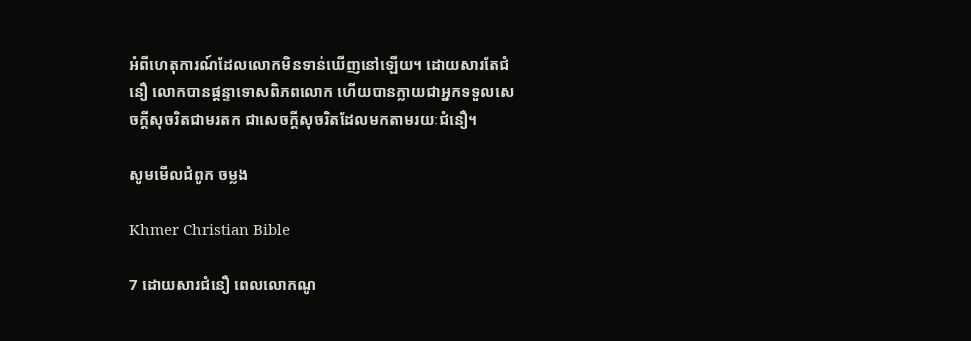អំពីហេតុការណ៍ដែលលោកមិនទាន់ឃើញនៅឡើយ។ ដោយសារតែជំនឿ លោកបានផ្ដន្ទាទោសពិភពលោក ហើយបានក្លាយជាអ្នកទទួលសេចក្ដីសុចរិតជាមរតក ជាសេចក្ដីសុចរិតដែលមកតាមរយៈជំនឿ។

សូមមើលជំពូក ចម្លង

Khmer Christian Bible

7 ដោយសារជំនឿ ពេលលោកណូ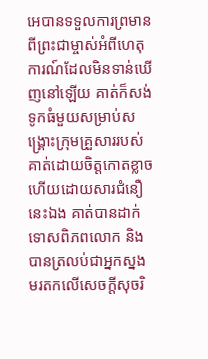អេបានទទួលការព្រមានពីព្រះជាម្ចាស់អំពីហេតុការណ៍ដែលមិនទាន់ឃើញនៅឡើយ គាត់ក៏សង់ទូកធំមួយសម្រាប់សង្គ្រោះក្រុមគ្រួសាររបស់គាត់ដោយចិត្ដកោតខ្លាច ហើយដោយសារជំនឿនេះឯង គាត់បានដាក់ទោសពិភពលោក និងបានត្រលប់ជាអ្នកស្នងមរតកលើសេចក្ដីសុចរិ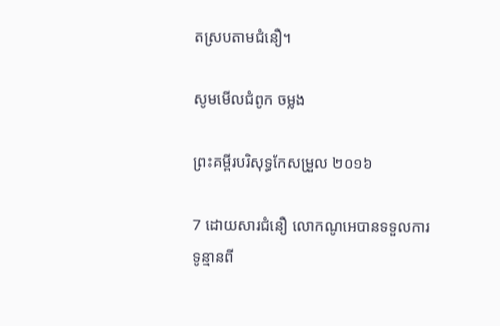តស្របតាមជំនឿ។

សូមមើលជំពូក ចម្លង

ព្រះគម្ពីរបរិសុទ្ធកែសម្រួល ២០១៦

7 ដោយសារជំនឿ លោកណូអេបានទទួលការទូន្មានពី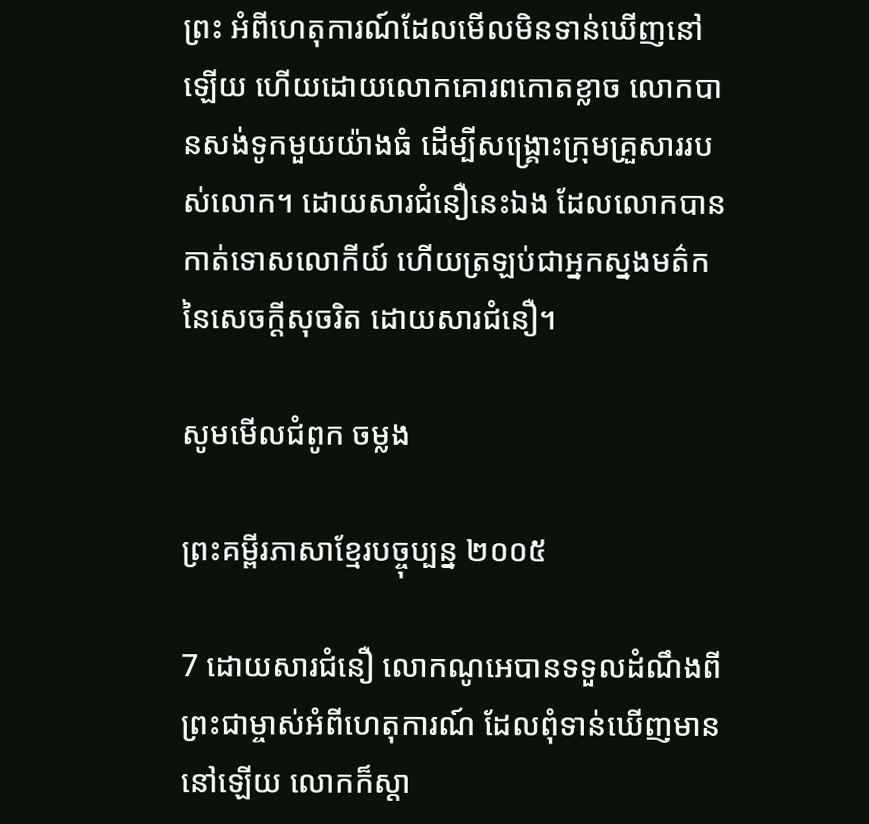ព្រះ អំពីហេតុការណ៍ដែលមើលមិនទាន់ឃើញនៅឡើយ ហើយដោយលោកគោរពកោតខ្លាច លោកបានសង់ទូកមួយយ៉ាងធំ ដើម្បីសង្គ្រោះក្រុមគ្រួសាររបស់លោក។ ដោយសារជំនឿនេះឯង ដែលលោកបានកាត់ទោសលោកីយ៍ ហើយត្រឡប់ជាអ្នកស្នងមត៌កនៃសេចក្ដីសុចរិត ដោយសារជំនឿ។

សូមមើលជំពូក ចម្លង

ព្រះគម្ពីរភាសាខ្មែរបច្ចុប្បន្ន ២០០៥

7 ដោយ‌សារជំនឿ លោកណូអេបានទទួលដំណឹងពីព្រះ‌ជាម្ចាស់អំពីហេតុ‌ការណ៍ ដែលពុំទាន់ឃើញមាននៅឡើយ លោកក៏ស្ដា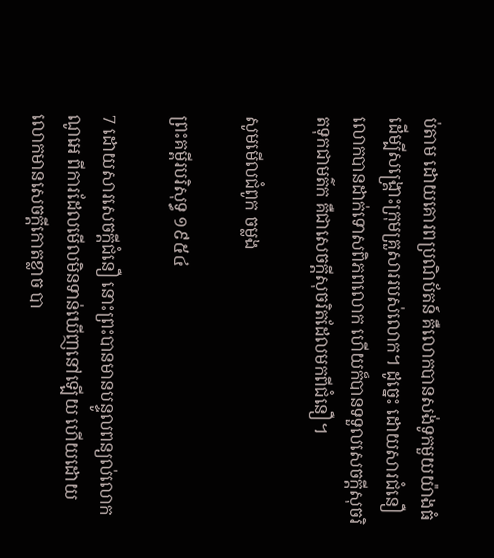ប់តាម ដោយគោរពប្រណិ‌ប័តន៍ គឺលោកបានសង់ទូកមួយយ៉ាងធំ ដើម្បីសង្គ្រោះក្រុមគ្រួសាររបស់លោក។ ដូច្នេះ ដោយ‌សារជំនឿ លោកបានដាក់ទោសពិភពលោក ហើយក៏បានទទួលសេចក្ដីសុចរិតទុកជាមត៌ក គឺជាសេចក្ដីសុចរិតដែលមកពីជំនឿ។

សូមមើលជំពូក ចម្លង

ព្រះគម្ពីរបរិសុទ្ធ ១៩៥៤

7 ដោយ‌សារសេចក្ដីជំនឿ នោះព្រះបានមានបន្ទូលពន្យល់លោកណូអេ ពីការដែលមើលមិនទាន់ឃើញនៅឡើយ ហើយដោយលោកមានសេចក្ដីកោត‌ខ្លាច បា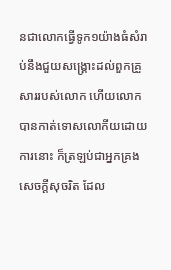នជាលោកធ្វើទូក១យ៉ាងធំសំរាប់នឹងជួយសង្គ្រោះដល់ពួកគ្រួសាររបស់លោក ហើយលោកបានកាត់ទោសលោកីយដោយការនោះ ក៏ត្រឡប់ជាអ្នកគ្រងសេចក្ដីសុចរិត ដែល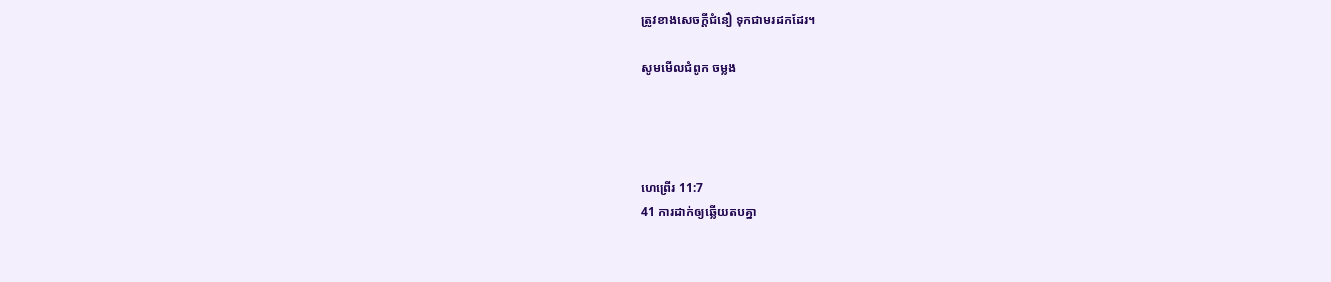ត្រូវខាងសេចក្ដីជំនឿ ទុកជាមរដកដែរ។

សូមមើលជំពូក ចម្លង




ហេព្រើរ 11:7
41 ការដាក់ឲ្យឆ្លើយតបគ្នា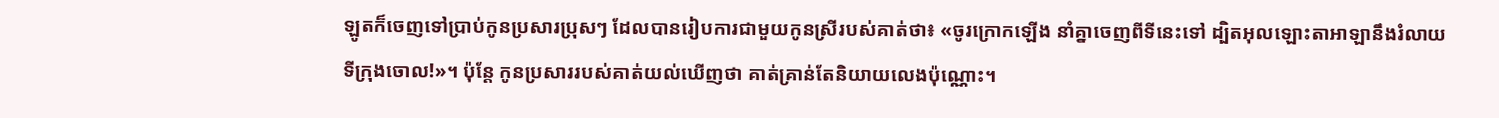ឡូតក៏ចេញទៅប្រាប់កូនប្រសារប្រុសៗ ដែលបានរៀបការជាមួយកូនស្រីរបស់គាត់ថា៖ «ចូរក្រោកឡើង នាំគ្នាចេញពីទីនេះទៅ ដ្បិតអុលឡោះ‌តាអាឡានឹងរំលាយទីក្រុងចោល!»។ ប៉ុន្តែ កូនប្រសាររបស់គាត់យល់ឃើញថា គាត់គ្រាន់តែនិយាយលេងប៉ុណ្ណោះ។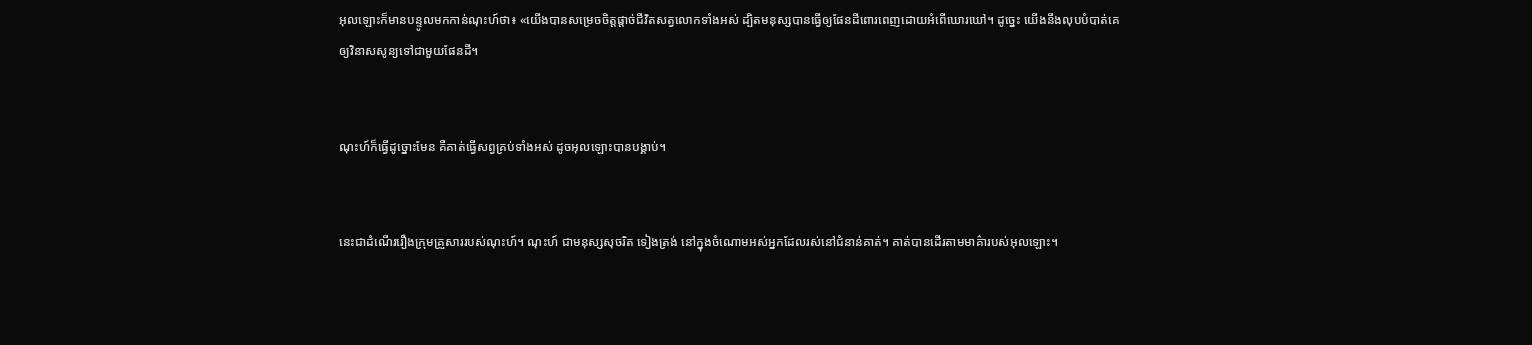អុលឡោះក៏មានបន្ទូលមកកាន់ណុះហ៍ថា៖ «យើងបានសម្រេចចិត្តផ្តាច់ជីវិតសត្វលោកទាំងអស់ ដ្បិតមនុស្សបានធ្វើឲ្យផែនដីពោរ‌ពេញដោយអំពើឃោរឃៅ។ ដូច្នេះ យើងនឹងលុបបំបាត់គេឲ្យវិនាសសូន្យទៅជាមួយផែនដី។


ណុះហ៍ក៏ធ្វើដូច្នោះមែន គឺគាត់ធ្វើសព្វគ្រប់ទាំងអស់ ដូចអុលឡោះបានបង្គាប់។


នេះជាដំណើររឿងក្រុមគ្រួសាររបស់ណុះហ៍។ ណុះហ៍ ជាមនុស្សសុចរិត ទៀងត្រង់ នៅក្នុងចំណោមអស់អ្នកដែលរស់នៅជំនាន់គាត់។ គាត់បានដើរតាមមាគ៌ារបស់អុលឡោះ។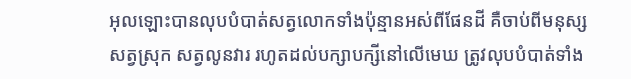អុលឡោះបានលុបបំបាត់សត្វលោកទាំងប៉ុន្មានអស់ពីផែនដី គឺចាប់ពីមនុស្ស សត្វស្រុក សត្វលូនវារ រហូតដល់បក្សាបក្សីនៅលើមេឃ ត្រូវលុបបំបាត់ទាំង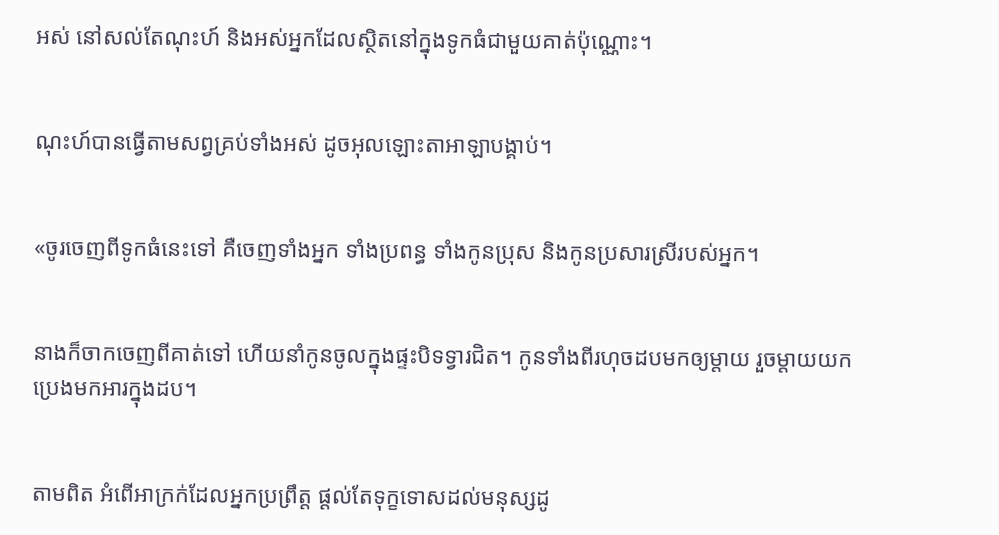អស់ នៅសល់តែណុះហ៍ និងអស់អ្នកដែលស្ថិតនៅក្នុងទូកធំជាមួយគាត់ប៉ុណ្ណោះ។


ណុះហ៍បានធ្វើតាមសព្វគ្រប់ទាំងអស់ ដូចអុលឡោះ‌តាអាឡាបង្គាប់។


«ចូរចេញពីទូកធំនេះទៅ គឺចេញទាំងអ្នក ទាំងប្រពន្ធ ទាំងកូនប្រុស និងកូនប្រសារស្រីរបស់អ្នក។


នាងក៏ចាកចេញពីគាត់ទៅ ហើយនាំកូនចូលក្នុងផ្ទះបិទទ្វារជិត។ កូនទាំងពីរហុចដបមកឲ្យម្តាយ រួចម្តាយយកប្រេងមកអារក្នុងដប។


តាមពិត អំពើអាក្រក់ដែលអ្នកប្រព្រឹត្ត ផ្ដល់តែទុក្ខទោសដល់មនុស្សដូ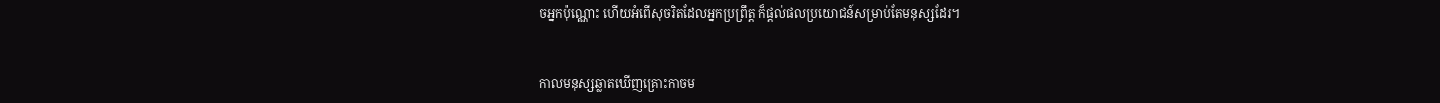ចអ្នកប៉ុណ្ណោះ ហើយអំពើសុចរិតដែលអ្នកប្រព្រឹត្ត ក៏ផ្ដល់ផលប្រយោជន៍សម្រាប់តែមនុស្សដែរ។


កាលមនុស្សឆ្លាតឃើញគ្រោះកាចម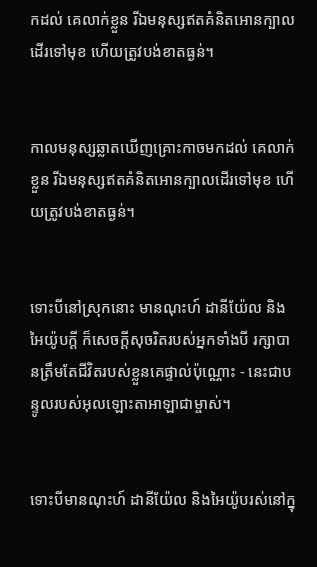កដល់ គេលាក់ខ្លួន រីឯមនុស្សឥតគំនិតអោនក្បាលដើរទៅមុខ ហើយត្រូវបង់ខាតធ្ងន់។


កាលមនុស្សឆ្លាតឃើញគ្រោះកាចមកដល់ គេលាក់ខ្លួន រីឯមនុស្សឥតគំនិតអោនក្បាលដើរទៅមុខ ហើយត្រូវបង់ខាតធ្ងន់។


ទោះបីនៅស្រុកនោះ មានណុះហ៍ ដានី‌យ៉ែល និងអៃយ៉ូបក្ដី ក៏សេចក្ដីសុចរិតរបស់អ្នកទាំងបី រក្សាបានត្រឹមតែជីវិតរបស់ខ្លួនគេផ្ទាល់ប៉ុណ្ណោះ - នេះជាបន្ទូលរបស់អុលឡោះ‌តាអាឡាជាម្ចាស់។


ទោះបីមានណុះហ៍ ដានី‌យ៉ែល និងអៃយ៉ូបរស់នៅក្នុ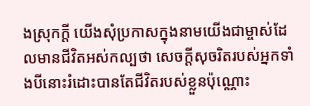ងស្រុកក្ដី យើងសុំប្រកាសក្នុងនាមយើងជាម្ចាស់ដែលមានជីវិតអស់‌កល្បថា សេចក្ដីសុចរិតរបស់អ្នកទាំងបីនោះរំដោះបានតែជីវិតរបស់ខ្លួនប៉ុណ្ណោះ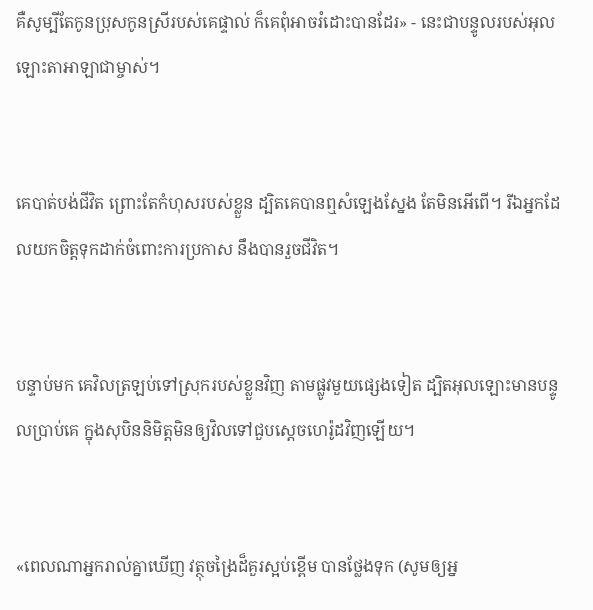គឺសូម្បីតែកូនប្រុសកូនស្រីរបស់គេផ្ទាល់ ក៏គេពុំអាចរំដោះបានដែរ» - នេះជាបន្ទូលរបស់អុលឡោះ‌តាអាឡាជាម្ចាស់។


គេបាត់បង់ជីវិត ព្រោះតែកំហុសរបស់ខ្លួន ដ្បិតគេបានឮសំឡេងស្នែង តែមិនអើពើ។ រីឯអ្នកដែលយកចិត្តទុកដាក់ចំពោះការប្រកាស នឹងបានរួចជីវិត។


បន្ទាប់មក គេវិលត្រឡប់ទៅស្រុករបស់ខ្លួនវិញ តាមផ្លូវមួយផ្សេងទៀត ដ្បិតអុលឡោះមានបន្ទូលប្រាប់គេ ក្នុងសុបិននិមិត្ដមិនឲ្យវិលទៅជួបស្តេចហេរ៉ូដវិញឡើយ។


«ពេលណាអ្នករាល់គ្នាឃើញ វត្ថុចង្រៃដ៏គួរស្អប់ខ្ពើម បានថ្លែងទុក (សូមឲ្យអ្ន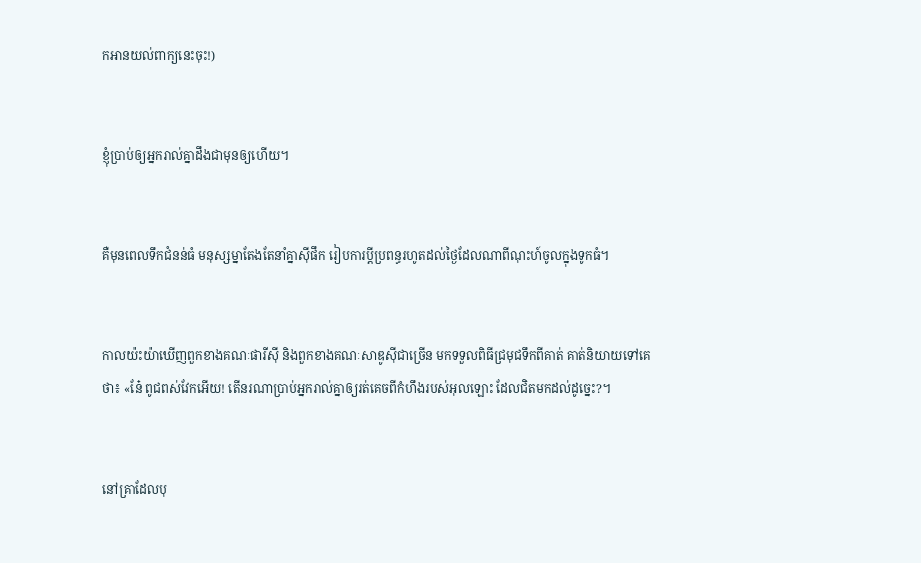កអានយល់ពាក្យនេះចុះ!)


ខ្ញុំប្រាប់ឲ្យអ្នករាល់គ្នាដឹងជាមុនឲ្យហើយ។


គឺមុនពេលទឹកជំនន់ធំ មនុស្ស‌ម្នាតែងតែនាំគ្នាស៊ីផឹក រៀប‌ការប្ដីប្រពន្ធរហូតដល់ថ្ងៃដែលណាពីណុះហ៍ចូលក្នុងទូកធំ។


កាលយ៉ះយ៉ាឃើញពួកខាងគណៈផារីស៊ី និងពួកខាងគណៈសាឌូស៊ីជាច្រើន មកទទួលពិធីជ្រមុជទឹកពីគាត់ គាត់និយាយទៅគេថា៖ «នែ៎ ពូជពស់វែកអើយ! តើនរណាប្រាប់អ្នករាល់គ្នាឲ្យរត់គេចពីកំហឹងរបស់អុលឡោះ ដែលជិតមកដល់ដូច្នេះ?។


នៅគ្រាដែលបុ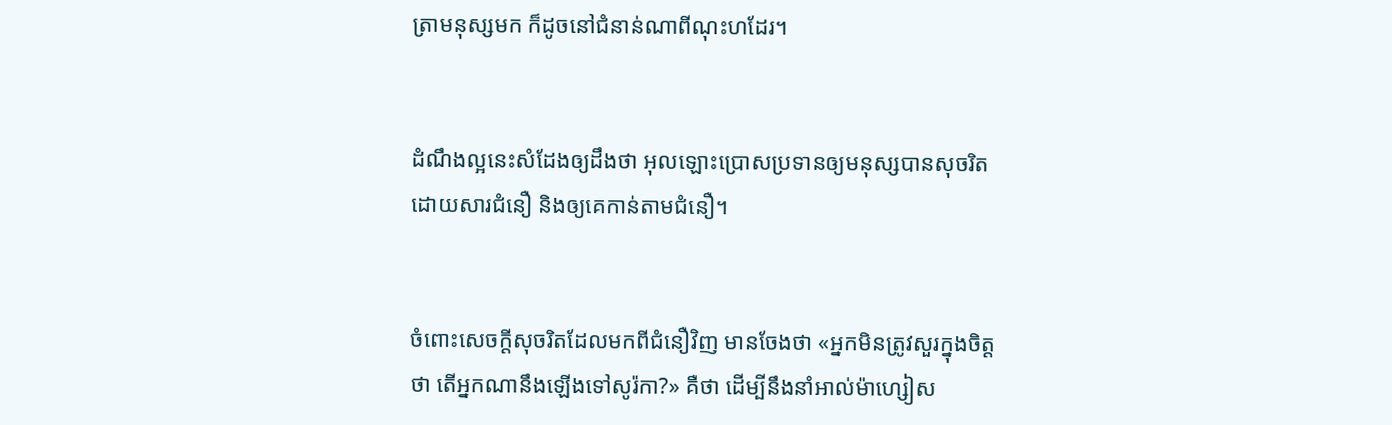ត្រាមនុស្សមក ក៏ដូចនៅជំនាន់ណាពីណុះហដែរ។


ដំណឹង‌ល្អនេះសំដែងឲ្យដឹងថា អុលឡោះប្រោសប្រទានឲ្យមនុស្សបានសុចរិត ដោយ‌សារជំនឿ និងឲ្យគេកាន់តាមជំនឿ។


ចំពោះសេចក្ដីសុចរិតដែលមកពីជំនឿវិញ មានចែងថា «អ្នកមិនត្រូវសួរក្នុងចិត្ដថា តើអ្នកណានឹងឡើងទៅសូរ៉កា?» គឺថា ដើម្បីនឹងនាំអាល់ម៉ា‌ហ្សៀស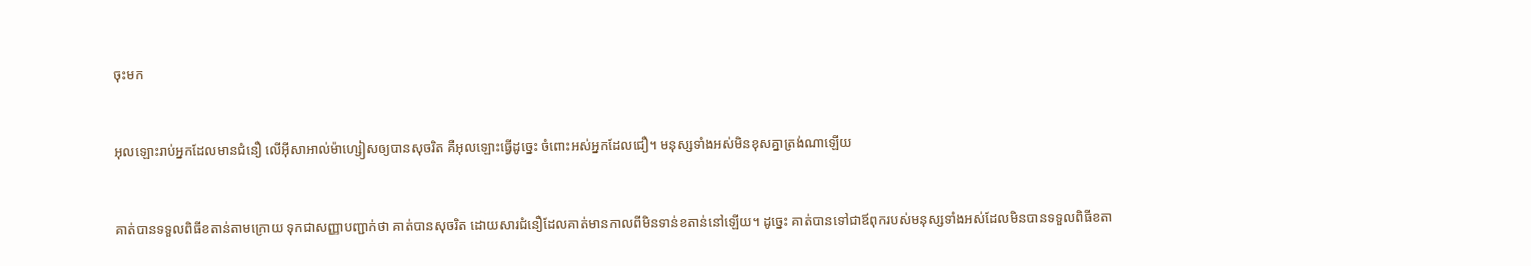ចុះមក


អុលឡោះរាប់អ្នកដែលមានជំនឿ លើអ៊ីសា‌អាល់ម៉ា‌ហ្សៀសឲ្យបានសុចរិត គឺអុលឡោះធ្វើដូច្នេះ ចំពោះអស់អ្នកដែលជឿ។ មនុស្សទាំងអស់មិនខុសគ្នាត្រង់ណាឡើយ


គាត់បានទទួលពិធីខតាន់តាមក្រោយ ទុកជាសញ្ញាបញ្ជាក់ថា គាត់បានសុចរិត ដោយ‌សារជំនឿដែលគាត់មានកាលពីមិនទាន់ខតាន់នៅឡើយ។ ដូច្នេះ គាត់បានទៅជាឪពុករបស់មនុស្សទាំងអស់ដែលមិនបានទទួលពិធីខតា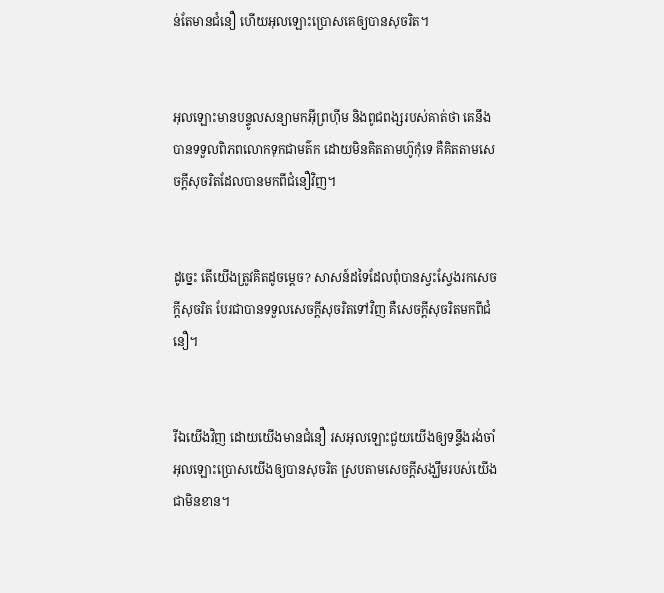ន់តែមានជំនឿ ហើយអុលឡោះប្រោសគេឲ្យបានសុចរិត។


អុលឡោះមានបន្ទូលសន្យាមកអ៊ីព្រហ៊ីម និងពូជ‌ពង្សរបស់គាត់ថា គេនឹងបានទទួលពិភពលោកទុកជាមត៌ក ដោយមិនគិតតាមហ៊ូកុំទេ គឺគិតតាមសេចក្ដីសុចរិតដែលបានមកពីជំនឿវិញ។


ដូច្នេះ តើយើងត្រូវគិតដូចម្ដេច? សាសន៍ដទៃដែលពុំបានស្វះ‌ស្វែងរកសេចក្ដីសុចរិត បែរជាបានទទួលសេចក្ដីសុចរិតទៅវិញ គឺសេចក្ដីសុចរិតមកពីជំនឿ។


រីឯយើងវិញ ដោយយើងមានជំនឿ រស‌អុលឡោះជួយយើងឲ្យទន្ទឹងរង់‌ចាំអុលឡោះប្រោសយើងឲ្យបានសុចរិត ស្របតាមសេចក្ដីសង្ឃឹមរបស់យើងជាមិនខាន។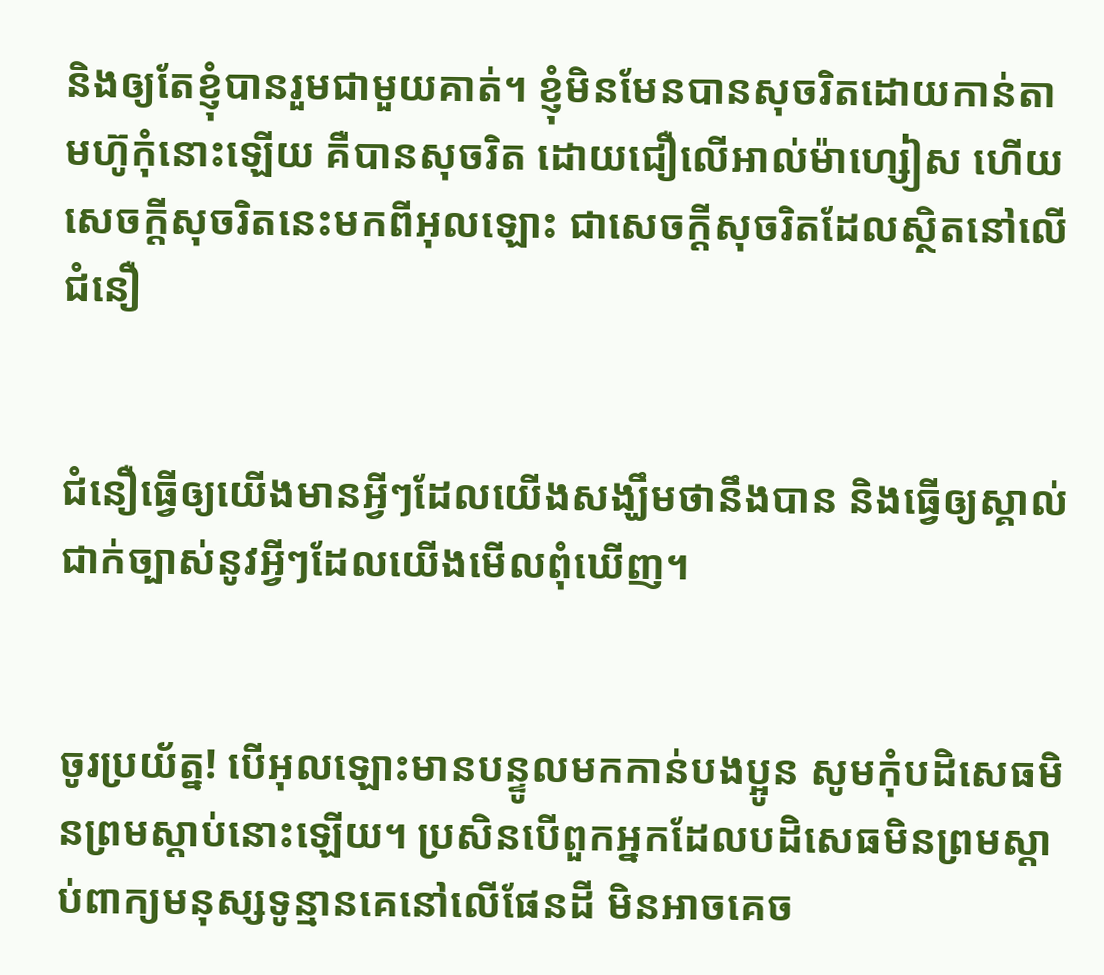និងឲ្យតែខ្ញុំបានរួមជាមួយគាត់។ ខ្ញុំមិនមែនបានសុចរិតដោយកាន់តាមហ៊ូកុំនោះឡើយ គឺបានសុចរិត ដោយជឿលើអាល់ម៉ា‌ហ្សៀស ហើយសេចក្ដីសុចរិតនេះមកពីអុលឡោះ ជាសេចក្ដីសុចរិតដែលស្ថិតនៅលើជំនឿ


ជំនឿធ្វើឲ្យយើងមានអ្វីៗដែលយើងសង្ឃឹមថានឹងបាន និងធ្វើឲ្យស្គាល់ជាក់ច្បាស់នូវអ្វីៗដែលយើងមើលពុំឃើញ។


ចូរប្រយ័ត្ន! បើអុលឡោះមានបន្ទូលមកកាន់បងប្អូន សូមកុំបដិសេធមិនព្រមស្ដាប់នោះឡើយ។ ប្រសិនបើពួកអ្នកដែលបដិសេធមិនព្រមស្ដាប់ពាក្យមនុស្សទូន្មានគេនៅលើផែនដី មិនអាចគេច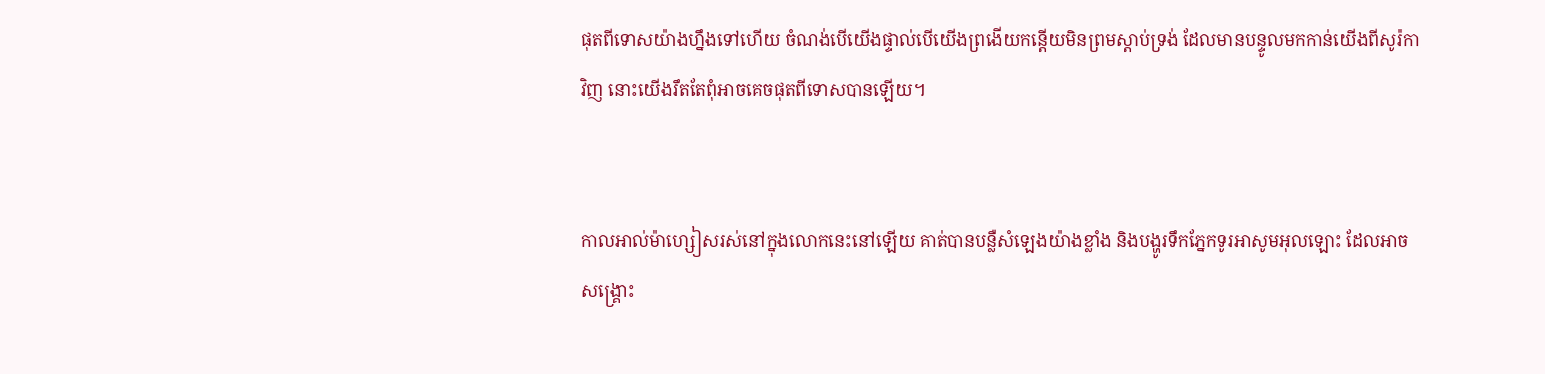ផុតពីទោសយ៉ាងហ្នឹងទៅហើយ ចំណង់បើយើងផ្ទាល់បើយើងព្រងើយកន្តើយមិនព្រមស្ដាប់ទ្រង់ ដែលមានបន្ទូលមកកាន់យើងពីសូរ៉កាវិញ នោះយើងរឹតតែពុំអាចគេចផុតពីទោសបានឡើយ។


កាលអាល់ម៉ា‌ហ្សៀសរស់នៅក្នុងលោកនេះនៅឡើយ គាត់បានបន្លឺសំឡេងយ៉ាងខ្លាំង និងបង្ហូរទឹកភ្នែកទូរអាសូមអុលឡោះ ដែលអាចសង្គ្រោះ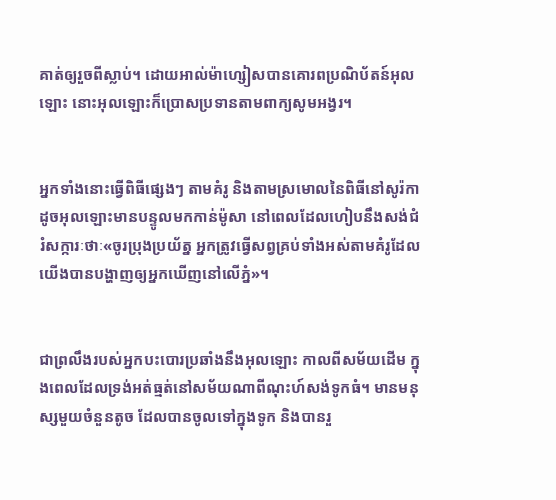គាត់ឲ្យរួចពីស្លាប់។ ដោយអាល់ម៉ា‌ហ្សៀសបានគោរពប្រណិ‌ប័តន៍អុលឡោះ នោះអុលឡោះក៏ប្រោសប្រទានតាមពាក្យសូម‌អង្វរ។


អ្នកទាំងនោះធ្វើពិធីផ្សេងៗ តាមគំរូ និងតាមស្រមោលនៃពិធីនៅសូរ៉កា ដូចអុលឡោះមានបន្ទូលមកកាន់ម៉ូសា នៅពេលដែលហៀបនឹងសង់ជំរំ‌សក្ការៈថាៈ«ចូរប្រុងប្រយ័ត្ន អ្នកត្រូវធ្វើសព្វគ្រប់ទាំងអស់តាមគំរូដែលយើងបានបង្ហាញឲ្យអ្នកឃើញនៅលើភ្នំ»។


ជាព្រលឹងរបស់អ្នកបះ‌បោរប្រឆាំងនឹងអុលឡោះ កាលពីសម័យដើម ក្នុងពេលដែលទ្រង់អត់‌ធ្មត់នៅសម័យណាពីណុះហ៍សង់ទូកធំ។ មានមនុស្សមួយចំនួនតូច ដែលបានចូលទៅក្នុងទូក និងបានរួ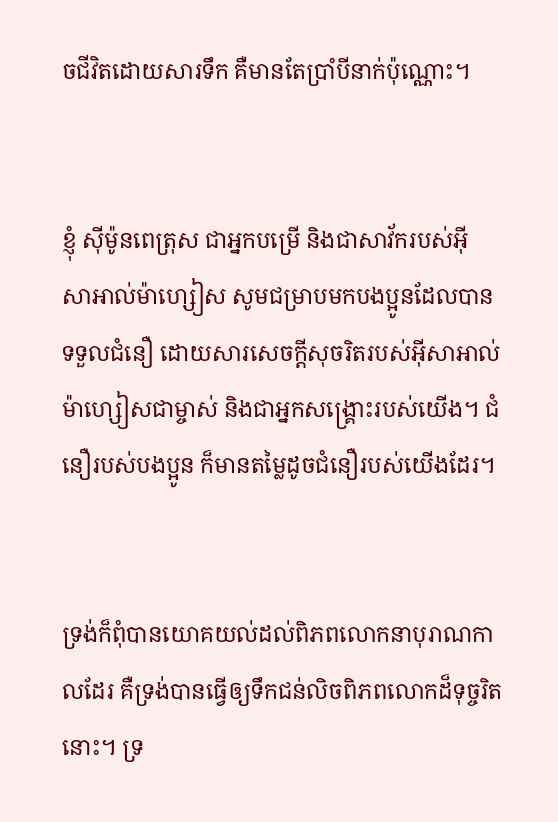ចជីវិតដោយ‌សារទឹក គឺមានតែប្រាំបីនាក់ប៉ុណ្ណោះ។


ខ្ញុំ ស៊ីម៉ូនពេត្រុស ជាអ្នកបម្រើ និងជាសាវ័ករបស់អ៊ីសា‌អាល់ម៉ា‌ហ្សៀស សូមជម្រាបមកបងប្អូនដែលបានទទួលជំនឿ ដោយ‌សារសេចក្ដីសុចរិតរបស់អ៊ីសា‌អាល់ម៉ា‌ហ្សៀសជាម្ចាស់ និងជាអ្នក‌សង្គ្រោះរបស់យើង។ ជំនឿរបស់បងប្អូន ក៏មានតម្លៃដូចជំនឿរបស់យើងដែរ។


ទ្រង់ក៏ពុំបានយោគយល់ដល់ពិភពលោកនាបុរាណកាលដែរ គឺទ្រង់បានធ្វើឲ្យទឹកជន់លិចពិភពលោកដ៏ទុច្ចរិតនោះ។ ទ្រ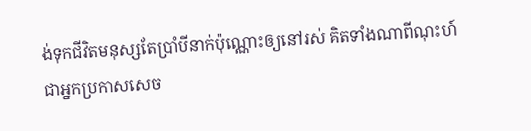ង់ទុកជីវិតមនុស្សតែប្រាំបីនាក់ប៉ុណ្ណោះឲ្យនៅរស់ គិតទាំងណាពីណុះហ៍ជាអ្នកប្រកាសសេច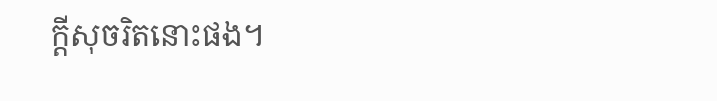ក្ដីសុចរិតនោះផង។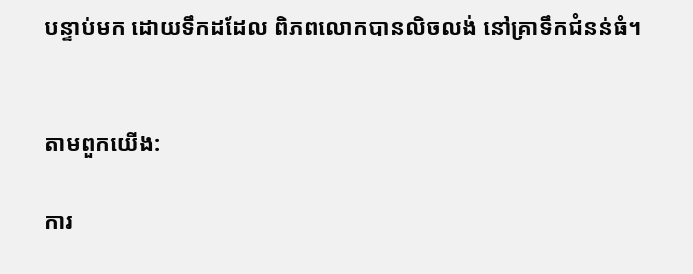បន្ទាប់មក ដោយទឹកដដែល ពិភពលោកបានលិចលង់ នៅគ្រាទឹកជំនន់ធំ។


តាមពួកយើង:

ការ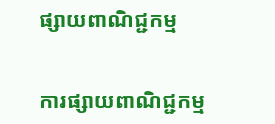ផ្សាយពាណិជ្ជកម្ម


ការផ្សាយពាណិជ្ជកម្ម